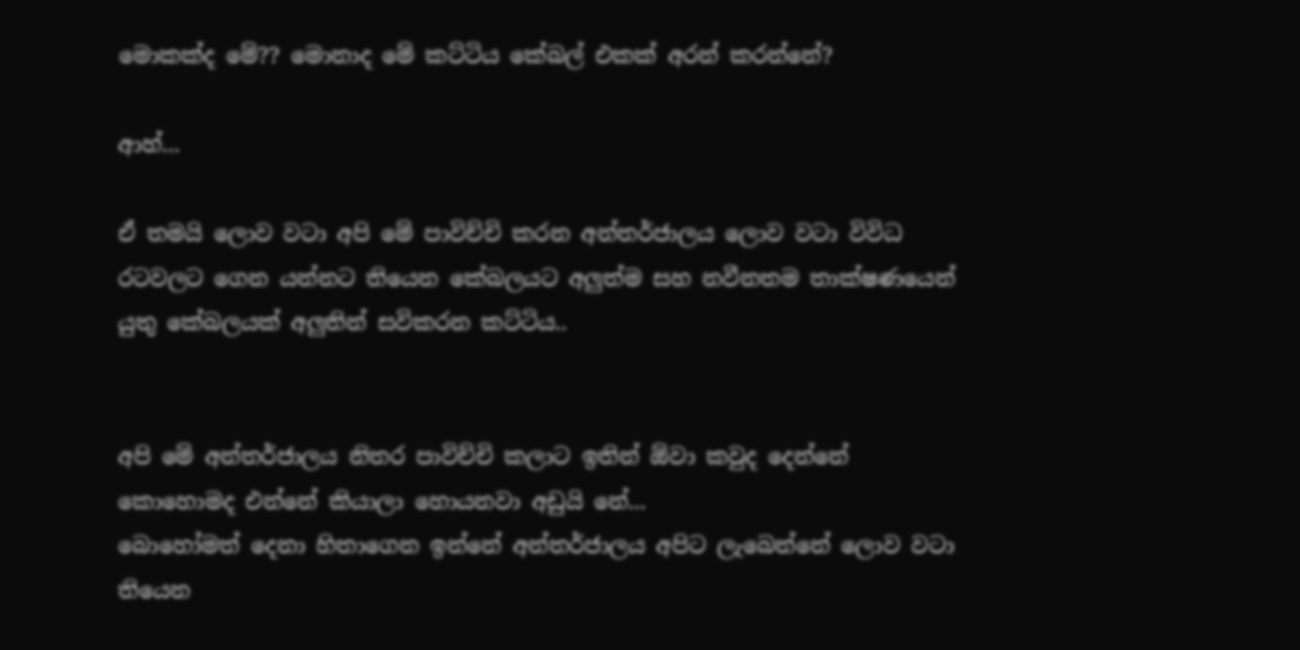මොකක්ද මේ?? මොනාද මේ කට්ටිය කේබල් එකක් අරන් කරන්නේ?

ආහ්...

ඒ තමයි ලොව වටා අපි මේ පාවිච්චි කරන අන්තර්ජාලය ලොව වටා විවිධ රටවලට ගෙන යන්නට තියෙන කේබලයට අලුත්ම සහ නවීනතම තාක්ෂණයෙන් යුතු කේබලයක් අලුතින් සවිකරන කට්ටිය..


අපි මේ අන්තර්ජාලය නිතර පාවිච්චි කලාට ඉතින් ඕවා කවුද දෙන්නේ කොහොමද එන්නේ කියාලා හොයනවා අඩුයි නේ...
බොහෝමත් දෙනා හිතාගෙන ඉන්නේ අන්තර්ජාලය අපිට ලැබෙන්නේ ලොව වටා තියෙන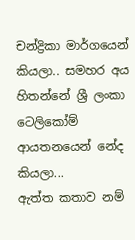චන්ද්‍රිකා මාර්ගයෙන් කියලා.. සමහර අය හිතන්නේ ශ්‍රී ලංකා ටෙලිකෝම් ආයතනයෙන් නේද කියලා...
ඇත්ත කතාව නම්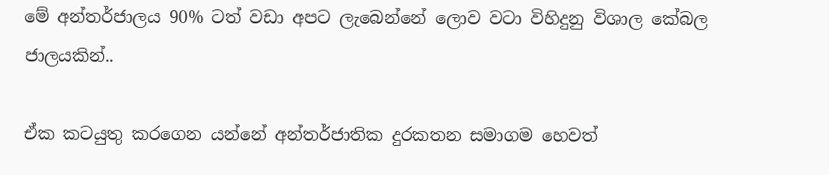මේ අන්තර්ජාලය 90% ටත් වඩා අපට ලැබෙන්නේ ලොව වටා විහිදුනු විශාල කේබල ජාලයකින්..

ඒක කටයුතු කරගෙන යන්නේ අන්තර්ජාතික දුරකතන සමාගම හෙවත්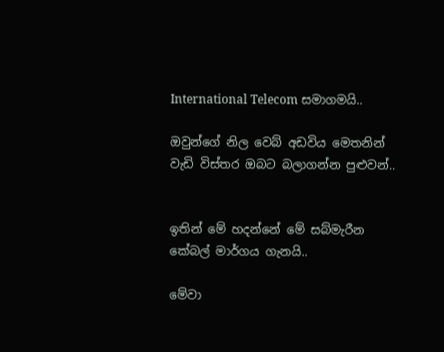International Telecom සමාගමයි..

ඔවුන්ගේ නිල වෙබ් අඩවිය මෙතනින් වැඩි විස්තර ඔබට බලාගන්න පුළුවන්..


ඉතින් මේ හදන්නේ මේ සබ්මැරීන කේබල් මාර්ගය ගැනයි..

මේවා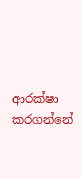ආරක්ෂා කරගන්නේ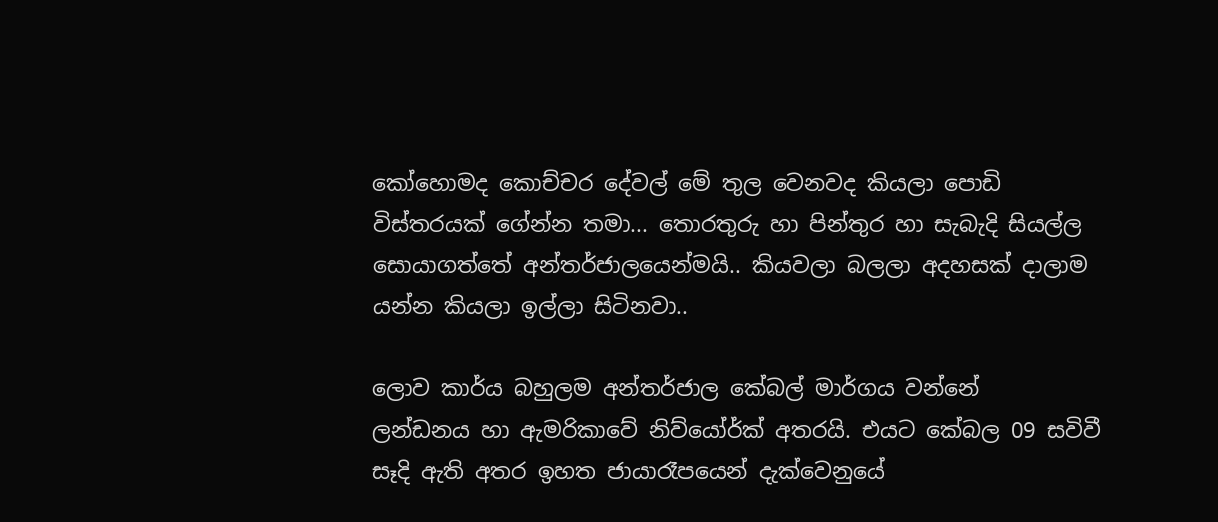කෝහොමද කොච්චර දේවල් මේ තුල වෙනවද කියලා පොඩි විස්තරයක් ගේන්න තමා... තොරතුරු හා පින්තුර හා සැබැදි සියල්ල සොයාගත්තේ අන්තර්ජාලයෙන්මයි.. කියවලා බලලා අදහසක් දාලාම යන්න කියලා ඉල්ලා සිටිනවා..

ලොව කාර්ය බහුලම අන්තර්ජාල කේබල් මාර්ගය වන්නේ
ලන්ඩනය හා ඇමරිකාවේ නිව්යෝර්ක් අතරයි. එයට කේබල 09 සවිවී සෑදි ඇති අතර ඉහත ජායාරෑපයෙන් දැක්වෙනුයේ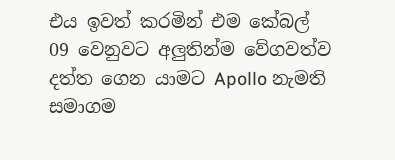එය ඉවත් කරමින් එම කේබල් 09 වෙනුවට අලුතින්ම වේගවත්ව දත්ත ගෙන යාමට Apollo නැමති සමාගම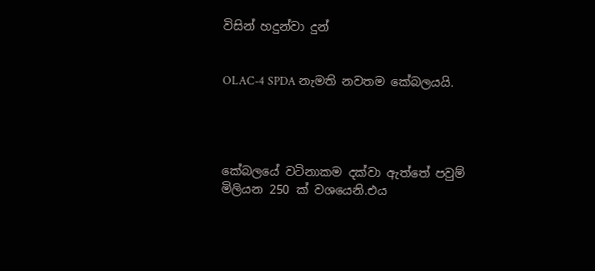විසින් හදුන්වා දුන්


OLAC-4 SPDA නැමති නවතම කේබලයයි.




කේබලයේ වටිනාකම දක්වා ඇත්තේ පවුම් මිලියන 250 ක් වශයෙනි.එය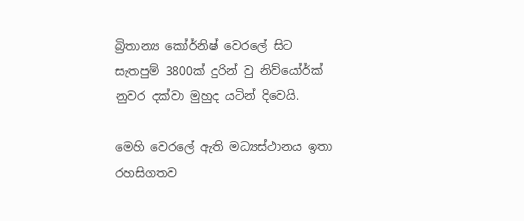බ්‍රිතාන්‍ය කෝර්නිෂ් වෙරලේ සිට සැතපුම් 3800ක් දුරින් වු නිව්යෝර්ක් නුවර දක්වා මුහුද යටින් දිවෙයි.

මෙහි වෙරලේ ඇති මධ්‍යස්ථානය ඉතා රහසිගතව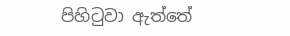පිහිටුවා ඇත්තේ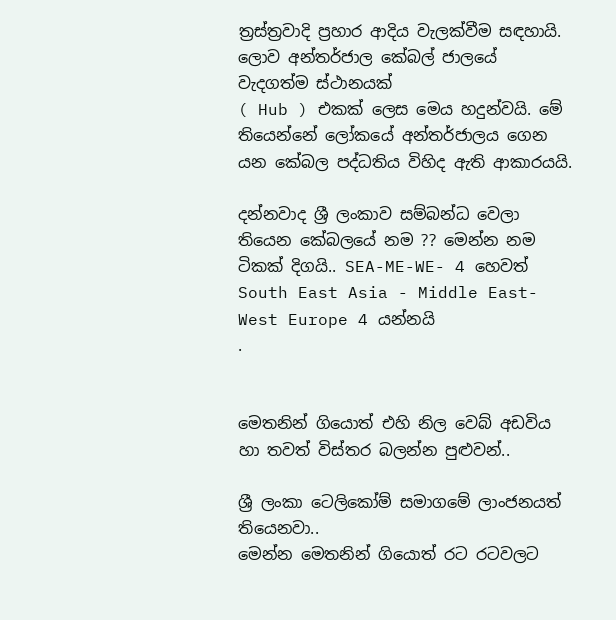ත්‍රස්ත්‍රවාදි ප්‍රහාර ආදිය වැලක්වීම සඳහායි.
ලොව අන්තර්ජාල කේබල් ජාලයේ වැදගත්ම ස්ථානයක්
( Hub ) එකක් ලෙස මෙය හදුන්වයි. මේ තියෙන්නේ ලෝකයේ අන්තර්ජාලය ගෙන යන කේබල පද්ධතිය විහිද ඇති ආකාරයයි.

දන්නවාද ශ්‍රී ලංකාව සම්බන්ධ වෙලා තියෙන කේබලයේ නම ?? මෙන්න නම ටිකක් දිගයි.. SEA-ME-WE- 4 හෙවත්
South East Asia - Middle East-West Europe 4 යන්නයි
.


මෙතනින් ගියොත් එහි නිල වෙබ් අඩවිය හා තවත් විස්තර බලන්න පුළුවන්..

ශ්‍රී ලංකා ටෙලිකෝම් සමාගමේ ලාංජනයත් තියෙනවා..
මෙන්න මෙතනින් ගියොත් රට රටවලට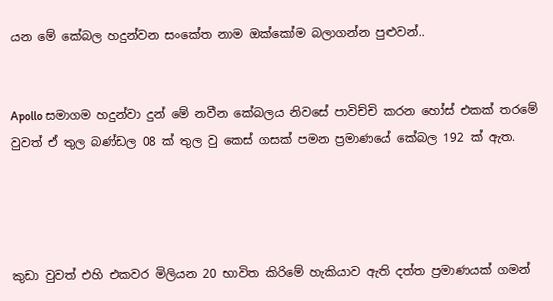යන මේ කේබල හදුන්වන සංකේත නාම ඔක්කෝම බලාගන්න පුළුවන්..


Apollo සමාගම හදුන්වා දුන් මේ නවීන කේබලය නිවසේ පාවිච්චි කරන හෝස් එකක් තරමේ වුවත් ඒ තුල බණ්ඩල 08 ක් තුල වු කෙස් ගසක් පමන ප්‍රමාණයේ කේබල 192 ක් ඇත.




කුඩා වුවත් එහි එකවර මිලියන 20 භාවිත කිරිමේ හැකියාව ඇති දත්ත ප්‍රමාණයක් ගමන්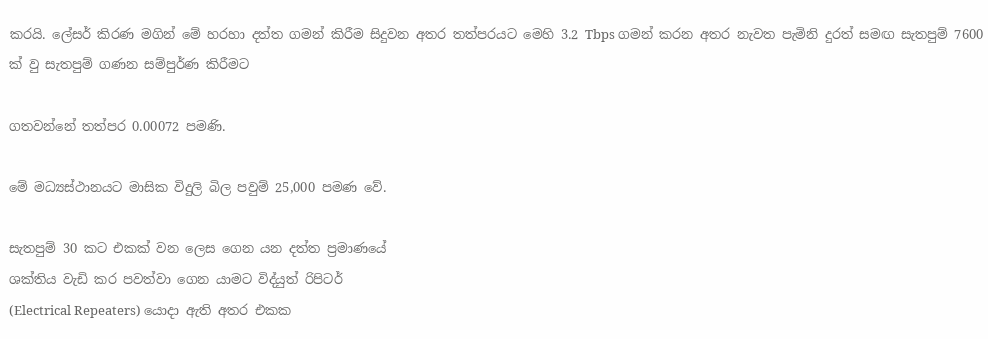කරයි. ලේසර් කිරණ මගින් මේ හරහා දත්ත ගමන් කිරීම සිදුවන අතර තත්පරයට මෙහි 3.2 Tbps ගමන් කරන අතර නැවත පැමිනි දුරත් සමඟ සැතපුම් 7600 ක් වු සැතපුම් ගණන සම්පුර්ණ කිරීමට

ගතවන්නේ තත්පර 0.00072 පමණි.

මේ මධ්‍යස්ථානයට මාසික විදුලි බිල පවුම් 25,000 පමණ වේ.

සැතපුම් 30 කට එකක් වන ලෙස ගෙන යන දත්ත ප්‍රමාණයේ
ශක්තිය වැඩි කර පවත්වා ගෙන යාමට විද්යුත් රිපිටර්
(Electrical Repeaters) යොදා ඇති අතර එකක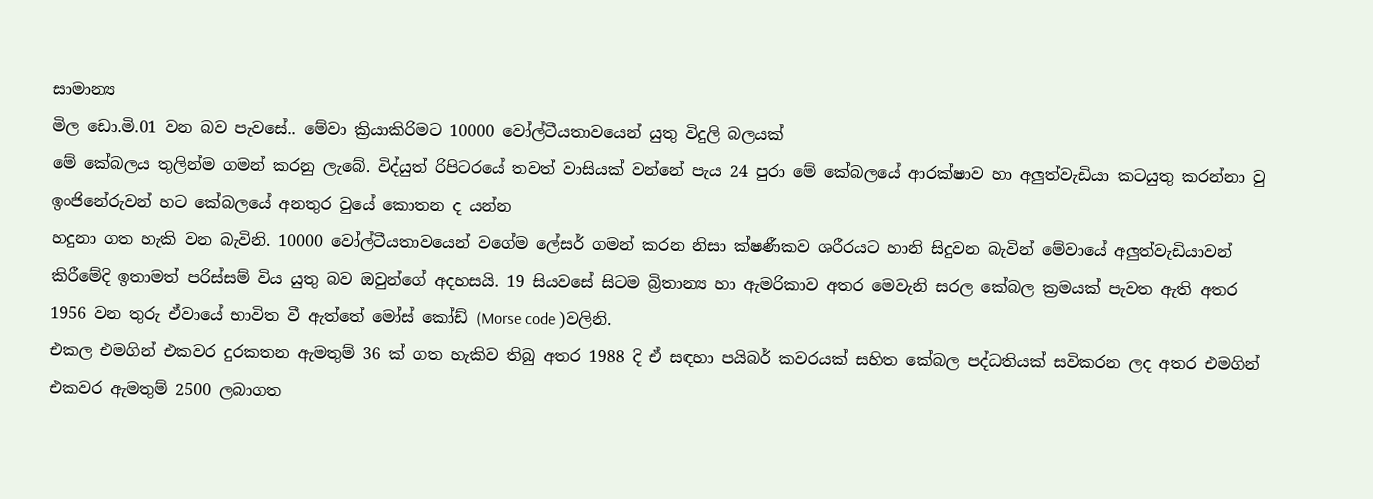සාමාන්‍ය
මිල ඩො.මි.01 වන බව පැවසේ.. මේවා ක්‍රියාකිරිමට 10000 වෝල්ටීයතාවයෙන් යුතු විදුලි බලයක්
මේ කේබලය තුලින්ම ගමන් කරනු ලැබේ. විද්යුත් රිපිටරයේ තවත් වාසියක් වන්නේ පැය 24 පුරා මේ කේබලයේ ආරක්ෂාව හා අලුත්වැඩියා කටයුතු කරන්නා වු ඉංජිනේරුවන් හට කේබලයේ අනතුර වුයේ කොතන ද යන්න
හදුනා ගත හැකි වන බැවිනි. 10000 වෝල්ටීයතාවයෙන් වගේම ලේසර් ගමන් කරන නිසා ක්ෂණීකව ශරීරයට හානි සිදුවන බැවින් මේවායේ අලුත්වැඩියාවන් කිරීමේදි ඉතාමත් පරිස්සම් විය යුතු බව ඔවුන්ගේ අදහසයි. 19 සියවසේ සිටම බ්‍රිතාන්‍ය හා ඇමරිකාව අතර මෙවැනි සරල කේබල ක්‍රමයක් පැවත ඇති අතර 1956 වන තුරු ඒවායේ භාවිත වී ඇත්තේ මෝස් කෝඩ් (Morse code )වලිනි.
එකල එමගින් එකවර දුරකතන ඇමතුම් 36 ක් ගත හැකිව තිබු අතර 1988 දි ඒ සඳහා පයිබර් කවරයක් සහිත කේබල පද්ධතියක් සවිකරන ලද අතර එමගින් එකවර ඇමතුම් 2500 ලබාගත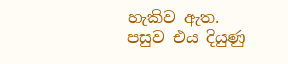හැකිව ඇත.
පසුව එය දියුණු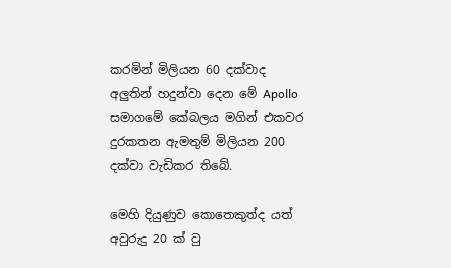කරමින් මිලියන 60 දක්වාද අලුතින් හදුන්වා දෙන මේ Apollo සමාගමේ කේබලය මගින් එකවර දුරකතන ඇමතුම් මිලියන 200 දක්වා වැඩිකර තිබේ.

මෙහි දියුණුව කොතෙකුත්ද යත් අවුරුදු 20 ක් වු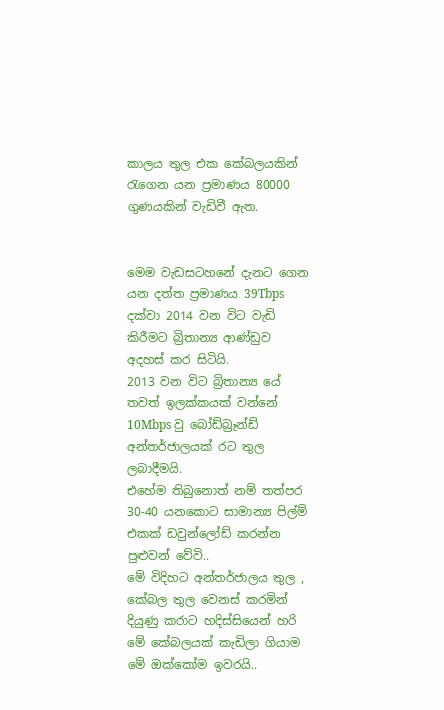කාලය තුල එක කේබලයකින් රැගෙන යන ප්‍රමාණය 80000 ගුණයකින් වැඩිවී ඇත.


මෙම වැඩසටහනේ දැනට ගෙන යන දත්ත ප්‍රමාණය 39Tbps දක්වා 2014 වන විට වැඩි කිරීමට බ්‍රිතාන්‍ය ආණ්ඩුව අදහස් කර සිටියි.
2013 වන විට බ්‍රිතාන්‍ය යේ තවත් ඉලක්කයක් වන්නේ 10Mbps වු බෝඩ්බ්‍රෑන්ඩ් අන්තර්ජාලයක් රට තුල ලබාදීමයි.
එහේම තිබුනොත් නම් තත්පර 30-40 යනකොට සාමාන්‍ය පිල්ම් එකක් ඩවුන්ලෝඩ් කරන්න පුළුවන් වේවි..
මේ විදිහට අන්තර්ජාලය තුල , කේබල තුල වෙනස් කරමින් දියුණු කරාට හදිස්සියෙන් හරි මේ කේබලයක් කැඩිලා ගියාම
මේ ඔක්කෝම ඉවරයි..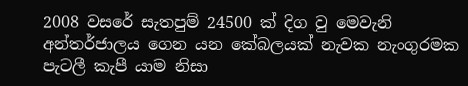2008 වසරේ සැතපුම් 24500 ක් දිග වු මෙවැනි අන්තර්ජාලය ගෙන යන කේබලයක් නැවක නැංගුරමක පැටලී කැපී යාම නිසා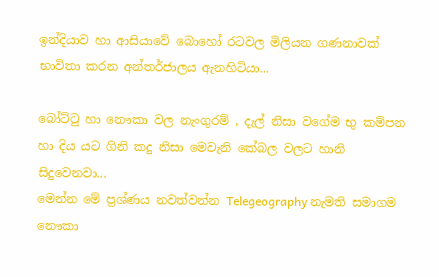ඉන්දියාව හා ආසියාවේ බොහෝ රටවල මිලියන ගණනාවක් භාවිතා කරන අන්තර්ජාලය ඇනහිටියා...

බෝට්ටු හා නෞකා වල නැංගුරම් , දැල් නිසා වගේම භු කම්පන හා දිය යට ගිනි කදු නිසා මෙවැනි කේබල වලට හානි සිදුවෙනවා...
මෙන්න මේ ප්‍රශ්ණය නවත්වන්න Telegeography නැමති සමාගම නෞකා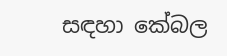සඳහා කේබල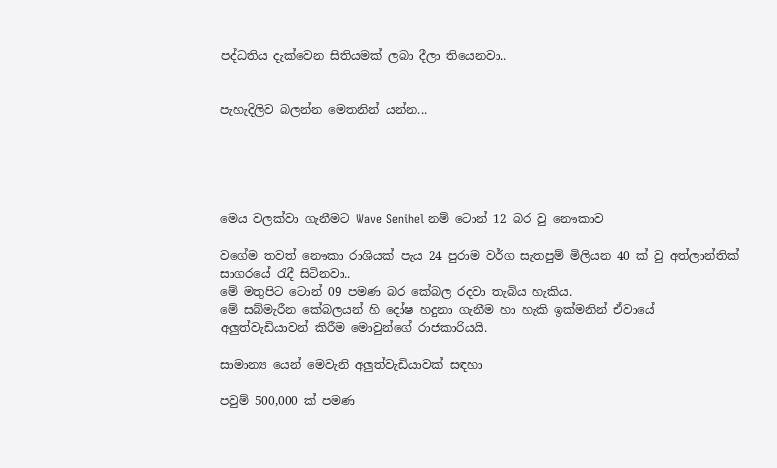පද්ධතිය දැක්වෙන සිතියමක් ලබා දීලා තියෙනවා..


පැහැදිලිව බලන්න මෙතනින් යන්න...





මෙය වලක්වා ගැනීමට Wave Senihel නම් ටොන් 12 බර වු නෞකාව

වගේම තවත් නෞකා රාශියක් පැය 24 පුරාම වර්ග සැතපුම් මිලියන 40 ක් වු අත්ලාන්තික් සාගරයේ රැදී සිටිනවා..
මේ මතුපිට ටොන් 09 පමණ බර කේබල රදවා තැබිය හැකිය.
මේ සබ්මැරීන කේබලයන් හි දෝෂ හදුනා ගැනීම හා හැකි ඉක්මනින් ඒවායේ අලුත්වැඩියාවන් කිරීම මොවුන්ගේ රාජකාරියයි.

සාමාන්‍ය යෙන් මෙවැනි අලුත්වැඩියාවක් සඳහා

පවුම් 500,000 ක් පමණ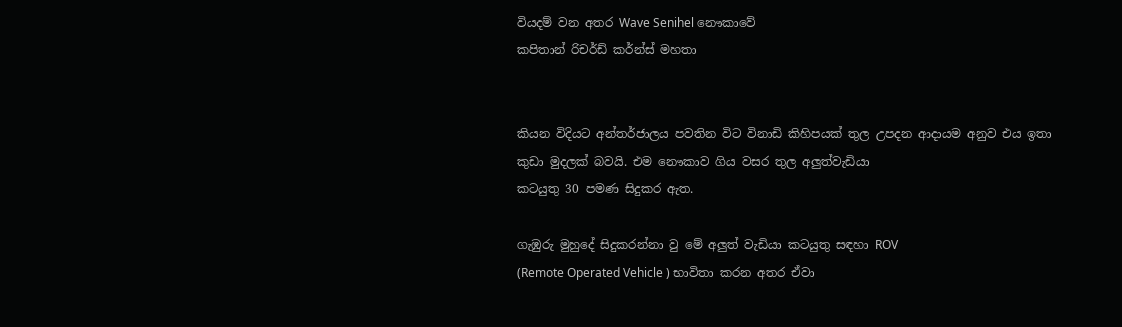වියදම් වන අතර Wave Senihel නෞකාවේ
කපිතාන් රිචර්ඩ් කර්න්ස් මහතා


කියන විදියට අන්තර්ජාලය පවතින විට විනාඩි කිහිපයක් තුල උපදන ආදායම අනුව එය ඉතා කුඩා මුදලක් බවයි. එම නෞකාව ගිය වසර තුල අලුත්වැඩියා
කටයුතු 30 පමණ සිදුකර ඇත.

ගැඹුරු මුහුදේ සිදුකරන්නා වු මේ අලුත් වැඩියා කටයුතු සඳහා ROV
(Remote Operated Vehicle ) භාවිතා කරන අතර ඒවා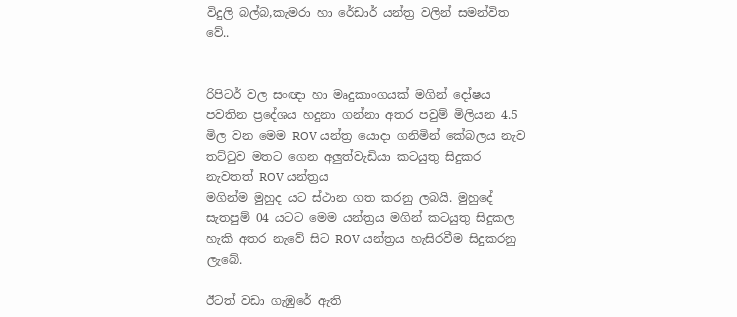විදුලි බල්බ,කැමරා හා රේඩාර් යන්ත්‍ර වලින් සමන්විත වේ..


රිපිටර් වල සංඥා හා මෘදුකාංගයක් මගින් දෝෂය පවතින ප්‍රදේශය හදුනා ගන්නා අතර පවුම් මිලියන 4.5 මිල වන මෙම ROV යන්ත්‍ර යොදා ගනිමින් කේබලය නැව තට්ටුව මතට ගෙන අලුත්වැඩියා කටයුතු සිදුකර නැවතත් ROV යන්ත්‍රය
මගින්ම මුහුද යට ස්ථාන ගත කරනු ලබයි. මුහුදේ සැතපුම් 04 යටට මෙම යන්ත්‍රය මගින් කටයුතු සිදුකල
හැකි අතර නැවේ සිට ROV යන්ත්‍රය හැසිරවීම සිදුකරනු ලැබේ.

ඊටත් වඩා ගැඹුරේ ඇති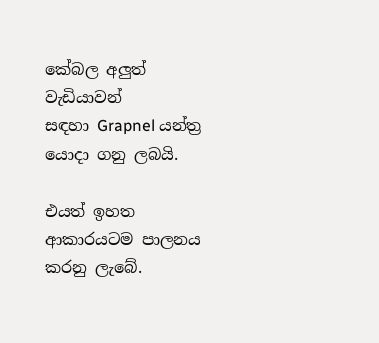කේබල අලුත් වැඩියාවන්
සඳහා Grapnel යන්ත්‍ර යොදා ගනු ලබයි.

එයත් ඉහත ආකාරයටම පාලනය කරනු ලැබේ.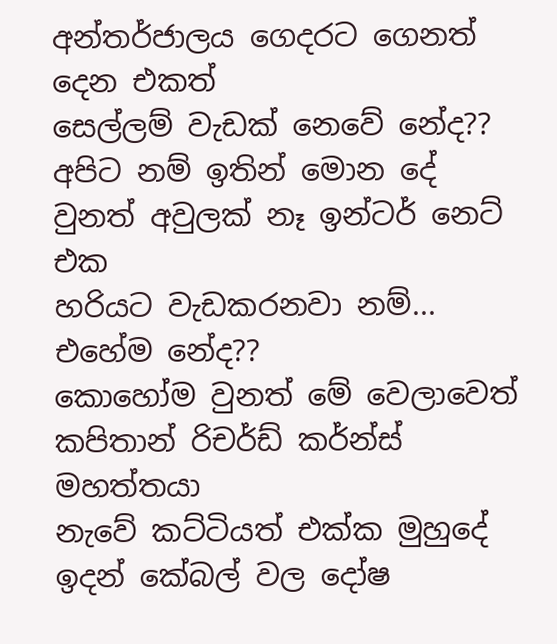අන්තර්ජාලය ගෙදරට ගෙනත් දෙන එකත්
සෙල්ලම් වැඩක් නෙවේ නේද??
අපිට නම් ඉතින් මොන දේ වුනත් අවුලක් නෑ ඉන්ටර් නෙට් එක
හරියට වැඩකරනවා නම්...
එහේම නේද??
කොහෝම වුනත් මේ වෙලාවෙත් කපිතාන් රිචර්ඩ් කර්න්ස් මහත්තයා
නැවේ කට්ටියත් එක්ක මුහුදේ ඉදන් කේබල් වල දෝෂ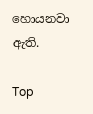හොයනවා ඇති.

Top